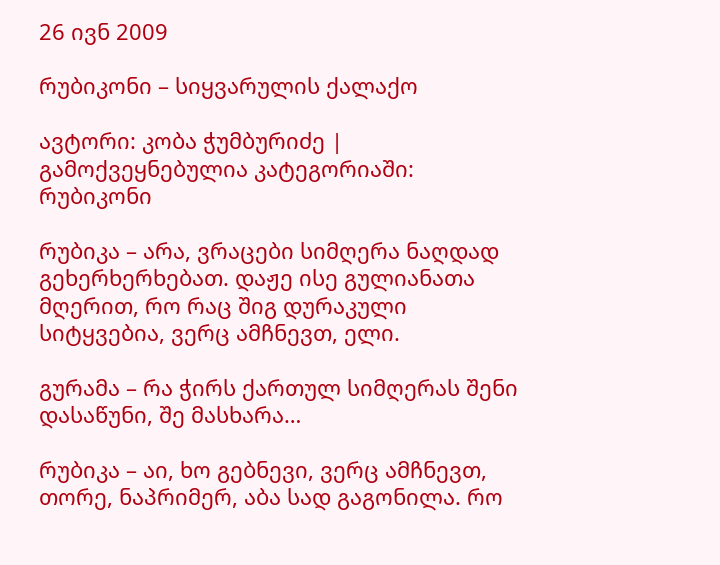26 ივნ 2009

რუბიკონი – სიყვარულის ქალაქო

ავტორი: კობა ჭუმბურიძე | გამოქვეყნებულია კატეგორიაში: რუბიკონი

რუბიკა – არა, ვრაცები სიმღერა ნაღდად გეხერხერხებათ. დაჟე ისე გულიანათა მღერით, რო რაც შიგ დურაკული სიტყვებია, ვერც ამჩნევთ, ელი.

გურამა – რა ჭირს ქართულ სიმღერას შენი დასაწუნი, შე მასხარა…

რუბიკა – აი, ხო გებნევი, ვერც ამჩნევთ, თორე, ნაპრიმერ, აბა სად გაგონილა. რო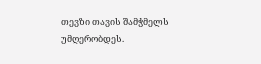თევზი თავის შამჭმელს უმღერობდეს.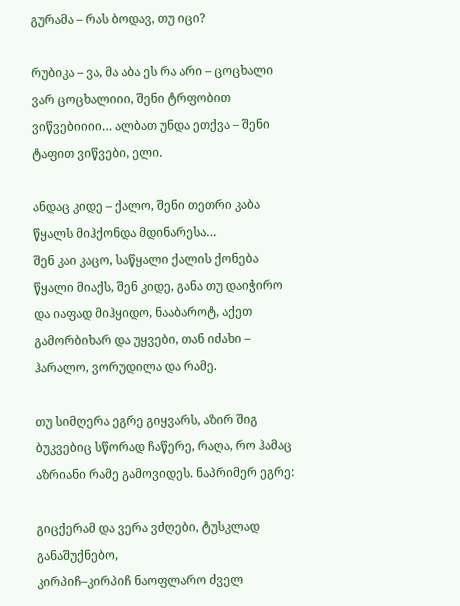გურამა – რას ბოდავ, თუ იცი?

რუბიკა – ვა, მა აბა ეს რა არი – ცოცხალი ვარ ცოცხალიიი, შენი ტრფობით ვიწვებიიიი… ალბათ უნდა ეთქვა – შენი ტაფით ვიწვები, ელი.

ანდაც კიდე – ქალო, შენი თეთრი კაბა წყალს მიჰქონდა მდინარესა…
შენ კაი კაცო, საწყალი ქალის ქონება წყალი მიაქს, შენ კიდე, განა თუ დაიჭირო და იაფად მიჰყიდო, ნააბაროტ, აქეთ გამორბიხარ და უყვები, თან იძახი – ჰარალო, ვორუდილა და რამე.

თუ სიმღერა ეგრე გიყვარს, აზირ შიგ ბუკვებიც სწორად ჩაწერე, რაღა, რო ჰამაც აზრიანი რამე გამოვიდეს. ნაპრიმერ ეგრე:

გიცქერამ და ვერა ვძღები, ტუსკლად განაშუქნებო,
კირპიჩ–კირპიჩ ნაოფლარო ძველ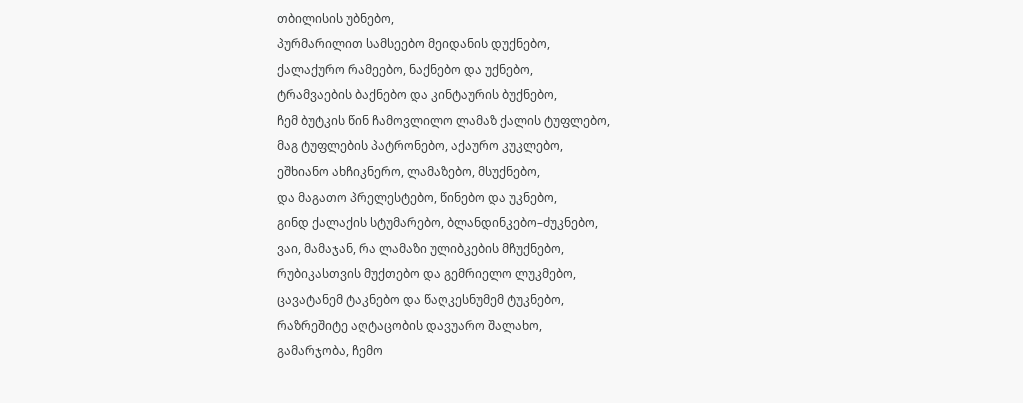თბილისის უბნებო,
პურმარილით სამსეებო მეიდანის დუქნებო,
ქალაქურო რამეებო, ნაქნებო და უქნებო,
ტრამვაების ბაქნებო და კინტაურის ბუქნებო,
ჩემ ბუტკის წინ ჩამოვლილო ლამაზ ქალის ტუფლებო,
მაგ ტუფლების პატრონებო, აქაურო კუკლებო,
ეშხიანო ახჩიკნერო, ლამაზებო, მსუქნებო,
და მაგათო პრელესტებო, წინებო და უკნებო,
გინდ ქალაქის სტუმარებო, ბლანდინკებო–ძუკნებო,
ვაი, მამაჯან, რა ლამაზი ულიბკების მჩუქნებო,
რუბიკასთვის მუქთებო და გემრიელო ლუკმებო,
ცავატანემ ტაკნებო და წაღკესნუმემ ტუკნებო,
რაზრეშიტე აღტაცობის დავუარო შალახო,
გამარჯობა, ჩემო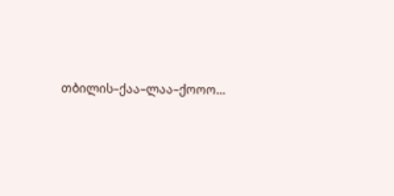თბილის–ქაა–ლაა–ქოოო…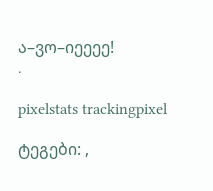ა–ვო–იეეეე!
.

pixelstats trackingpixel

ტეგები: ,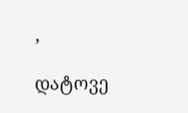,

დატოვე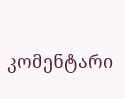კომენტარი